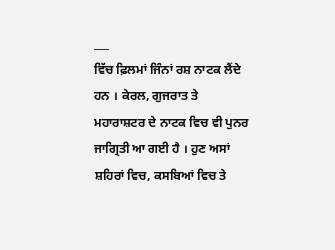___
ਵਿੱਚ ਫ਼ਿਲਮਾਂ ਜਿੰਨਾਂ ਰਸ਼ ਨਾਟਕ ਲੈਂਦੇ ਹਨ । ਕੇਰਲ, ਗੁਜਰਾਤ ਤੇ ਮਹਾਰਾਸ਼ਟਰ ਦੇ ਨਾਟਕ ਵਿਚ ਵੀ ਪੁਨਰ ਜਾਗ੍ਰਿਤੀ ਆ ਗਈ ਹੈ । ਹੁਣ ਅਸਾਂ ਸ਼ਹਿਰਾਂ ਵਿਚ, ਕਸਬਿਆਂ ਵਿਚ ਤੇ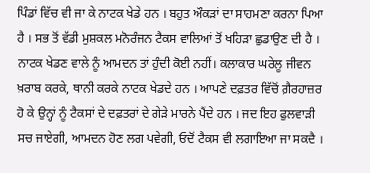ਪਿੰਡਾਂ ਵਿੱਚ ਵੀ ਜਾ ਕੇ ਨਾਟਕ ਖੇਡੇ ਹਨ । ਬਹੁਤ ਔਕੜਾਂ ਦਾ ਸਾਹਮਣਾ ਕਰਨਾ ਪਿਆ ਹੈ । ਸਭ ਤੋਂ ਵੱਡੀ ਮੁਸ਼ਕਲ ਮਨੋਰੰਜਨ ਟੈਕਸ ਵਾਲਿਆਂ ਤੋਂ ਖਹਿੜਾ ਛੁਡਾਉਣ ਦੀ ਹੈ । ਨਾਟਕ ਖੇਡਣ ਵਾਲੇ ਨੂੰ ਆਮਦਨ ਤਾਂ ਹੁੰਦੀ ਕੋਈ ਨਹੀਂ। ਕਲਾਕਾਰ ਘਰੇਲੂ ਜੀਵਨ ਖ਼ਰਾਬ ਕਰਕੇ, ਥਾਨੀ ਕਰਕੇ ਨਾਟਕ ਖੇਡਦੇ ਹਨ । ਆਪਣੇ ਦਫ਼ਤਰ ਵਿੱਚੋਂ ਗ਼ੈਰਹਾਜ਼ਰ ਹੋ ਕੇ ਉਨ੍ਹਾਂ ਨੂੰ ਟੈਕਸਾਂ ਦੇ ਦਫ਼ਤਰਾਂ ਦੇ ਗੇੜੇ ਮਾਰਨੇ ਪੈਂਦੇ ਹਨ । ਜਦ ਇਹ ਫੁਲਵਾੜੀ ਸਚ ਜਾਏਗੀ, ਆਮਦਨ ਹੋਣ ਲਗ ਪਵੇਗੀ, ਓਦੋਂ ਟੈਕਸ ਵੀ ਲਗਾਇਆ ਜਾ ਸਕਦੈ ।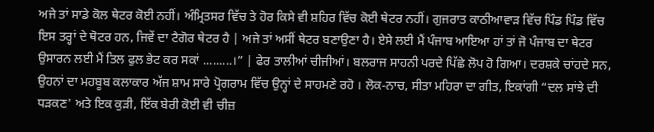ਅਜੇ ਤਾਂ ਸਾਡੇ ਕੋਲ ਥੇਟਰ ਕੋਈ ਨਹੀਂ। ਅੰਮ੍ਰਿਤਸਰ ਵਿੱਚ ਤੇ ਹੋਰ ਕਿਸੇ ਵੀ ਸ਼ਹਿਰ ਵਿੱਚ ਕੋਈ ਥੇਟਰ ਨਹੀਂ। ਗੁਜਰਾਤ ਕਾਠੀਆਵਾੜ ਵਿੱਚ ਪਿੰਡ ਪਿੰਡ ਵਿੱਚ ਇਸ ਤਰ੍ਹਾਂ ਦੇ ਥੋਟਰ ਹਨ, ਜਿਵੇਂ ਦਾ ਟੈਗੋਰ ਥੇਟਰ ਹੈ | ਅਜੇ ਤਾਂ ਅਸੀਂ ਥੇਟਰ ਬਣਾਉਣਾ ਹੈ। ਏਸੇ ਲਈ ਮੈਂ ਪੰਜਾਬ ਆਇਆ ਹਾਂ ਤਾਂ ਜੋ ਪੰਜਾਬ ਦਾ ਥੇਟਰ ਉਸਾਰਨ ਲਈ ਮੈਂ ਤਿਲ ਫੁਲ ਭੇਟ ਕਰ ਸਕਾਂ .........।” | ਫੇਰ ਤਾਲੀਆਂ ਚੀਜੀਆਂ। ਬਲਰਾਜ ਸਾਹਨੀ ਪਰਦੇ ਪਿੱਛੇ ਲੋਪ ਹੋ ਗਿਆ। ਦਰਸ਼ਕੇ ਚਾਂਹਦੇ ਸਨ, ਉਹਨਾਂ ਦਾ ਮਹਬੂਬ ਕਲਾਕਾਰ ਅੱਜ ਸ਼ਾਮ ਸਾਰੇ ਪ੍ਰੋਗਰਾਮ ਵਿੱਚ ਉਨ੍ਹਾਂ ਦੇ ਸਾਹਮਣੇ ਰਹੋ । ਲੋਕ-ਨਾਚ, ਸੀਤਾ ਮਹਿਰਾ ਦਾ ਗੀਤ, ਇਕਾਂਗੀ “ਦਲ ਸਾਂਝੇ ਦੀ ਧੜਕਣ' ਅਤੇ ਇਕ ਕੁੜੀ, ਇੱਕ ਬੇਰੀ ਕੋਈ ਵੀ ਚੀਜ਼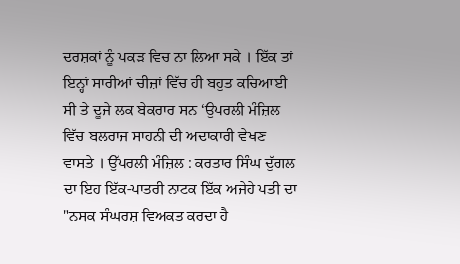ਦਰਸ਼ਕਾਂ ਨੂੰ ਪਕੜ ਵਿਚ ਨਾ ਲਿਆ ਸਕੇ । ਇੱਕ ਤਾਂ ਇਨ੍ਹਾਂ ਸਾਰੀਆਂ ਚੀਜ਼ਾਂ ਵਿੱਚ ਹੀ ਬਹੁਤ ਕਚਿਆਈ ਸੀ ਤੇ ਦੂਜੇ ਲਕ ਬੇਕਰਾਰ ਸਨ ‘ਉਪਰਲੀ ਮੰਜ਼ਿਲ ਵਿੱਚ ਬਲਰਾਜ ਸਾਹਨੀ ਦੀ ਅਦਾਕਾਰੀ ਵੇਖਣ ਵਾਸਤੇ । ਉੱਪਰਲੀ ਮੰਜ਼ਿਲ : ਕਰਤਾਰ ਸਿੰਘ ਦੁੱਗਲ ਦਾ ਇਹ ਇੱਕ-ਪਾਤਰੀ ਨਾਟਕ ਇੱਕ ਅਜੇਹੇ ਪਤੀ ਦਾ "ਨਸਕ ਸੰਘਰਸ਼ ਵਿਅਕਤ ਕਰਦਾ ਹੈ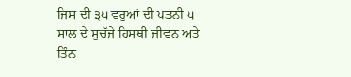ਜਿਸ ਦੀ ੩੫ ਵਰੁਆਂ ਦੀ ਪਤਨੀ ੫ ਸਾਲ ਦੇ ਸੁਚੱਜੇ ਹਿਸਥੀ ਜੀਵਨ ਅਤੇ ਤਿੰਨ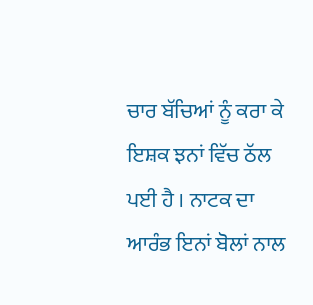ਚਾਰ ਬੱਚਿਆਂ ਨੂੰ ਕਰਾ ਕੇ ਇਸ਼ਕ ਝਨਾਂ ਵਿੱਚ ਠੱਲ ਪਈ ਹੈ । ਨਾਟਕ ਦਾ ਆਰੰਭ ਇਨਾਂ ਬੋਲਾਂ ਨਾਲ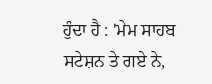ਹੁੰਦਾ ਹੈ : 'ਮੇਮ ਸਾਹਬ ਸਟੇਸ਼ਨ ਤੇ ਗਏ ਨੇ,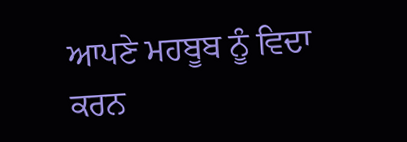ਆਪਣੇ ਮਹਬੂਬ ਨੂੰ ਵਿਦਾ ਕਰਨ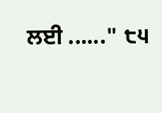ਲਈ ......" ੮੫